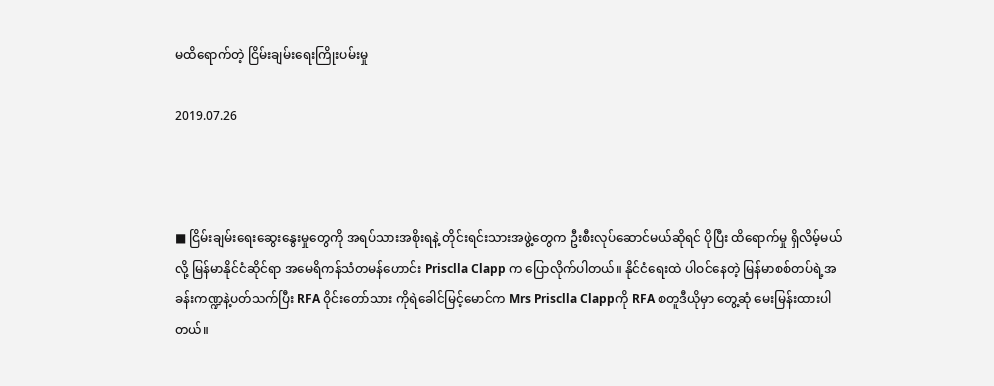မထိရောက်တဲ့ ငြိမ်းချမ်းရေးကြိုးပမ်းမှု

2019.07.26



■ ငြိမ်းချမ်းရေးဆွေးနွေးမှုတွေကို အရပ်သားအစိုးရနဲ့ တိုင်းရင်းသားအဖွဲ့တွေက ဦးစီးလုပ်ဆောင်မယ်ဆိုရင် ပိုပြီး ထိရောက်မှု ရှိလိမ့်မယ်လို့ မြန်မာနိုင်ငံဆိုင်ရာ အမေရိကန်သံတမန်ဟောင်း Prisclla Clapp က ပြောလိုက်ပါတယ်။ နိုင်ငံရေးထဲ ပါဝင်နေတဲ့ မြန်မာစစ်တပ်ရဲ့အခန်းကဏ္ဍနဲ့ပတ်သက်ပြီး RFA ဝိုင်းတော်သား ကိုရဲခေါင်မြင့်မောင်က Mrs Prisclla Clappကို RFA စတူဒီယိုမှာ တွေ့ဆုံ မေးမြန်းထားပါတယ်။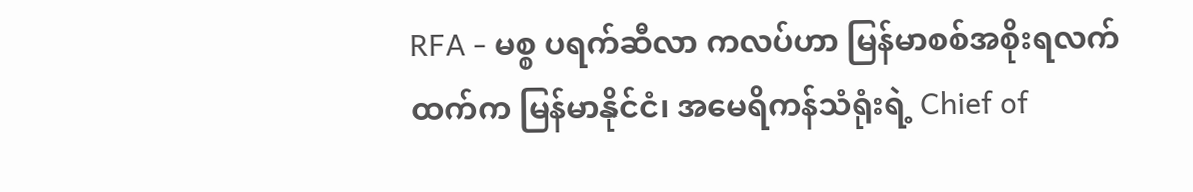RFA - မစ္စ ပရက်ဆီလာ ကလပ်ဟာ မြန်မာစစ်အစိုးရလက်ထက်က မြန်မာနိုင်ငံ၊ အမေရိကန်သံရုံးရဲ့ Chief of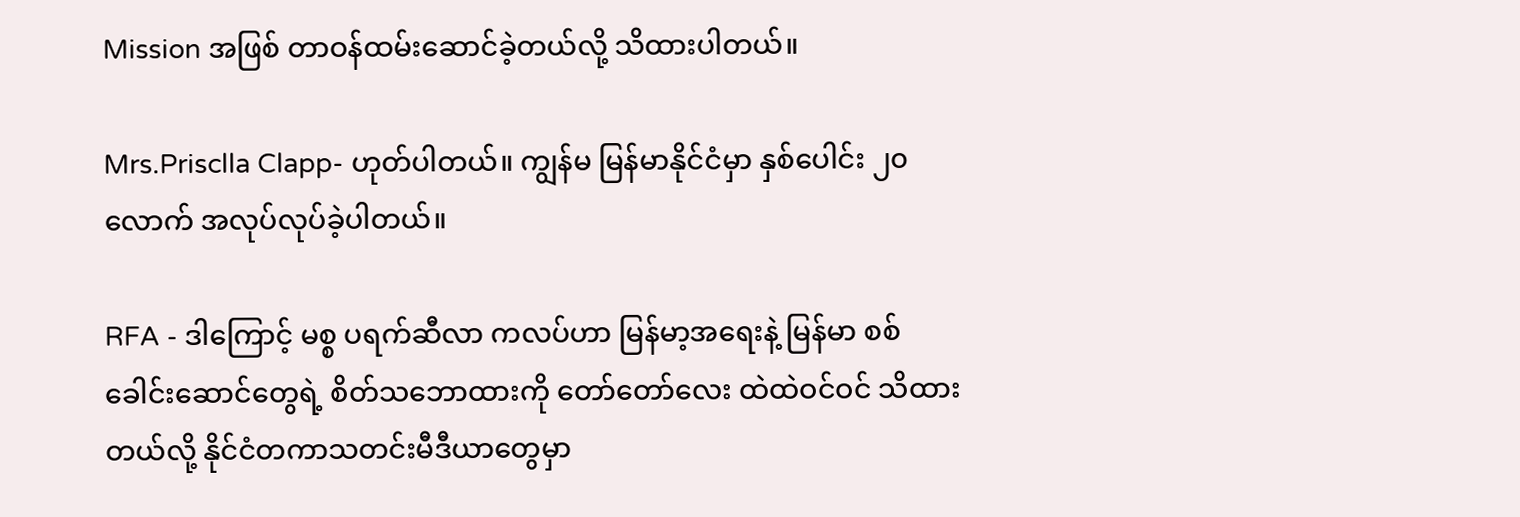Mission အဖြစ် တာဝန်ထမ်းဆောင်ခဲ့တယ်လို့ သိထားပါတယ်။

Mrs.Prisclla Clapp- ဟုတ်ပါတယ်။ ကျွန်မ မြန်မာနိုင်ငံမှာ နှစ်ပေါင်း ၂၀ လောက် အလုပ်လုပ်ခဲ့ပါတယ်။

RFA - ဒါကြောင့် မစ္စ ပရက်ဆီလာ ကလပ်ဟာ မြန်မာ့အရေးနဲ့ မြန်မာ စစ်ခေါင်းဆောင်တွေရဲ့ စိတ်သဘောထားကို တော်တော်လေး ထဲထဲဝင်ဝင် သိထားတယ်လို့ နိုင်ငံတကာသတင်းမီဒီယာတွေမှာ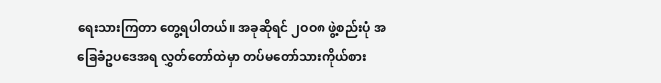ရေးသားကြတာ တွေ့ရပါတယ်။ အခုဆိုရင် ၂ဝဝ၈ ဖွဲ့စည်းပုံ အခြေခံဥပဒေအရ လွှတ်တော်ထဲမှာ တပ်မတော်သားကိုယ်စား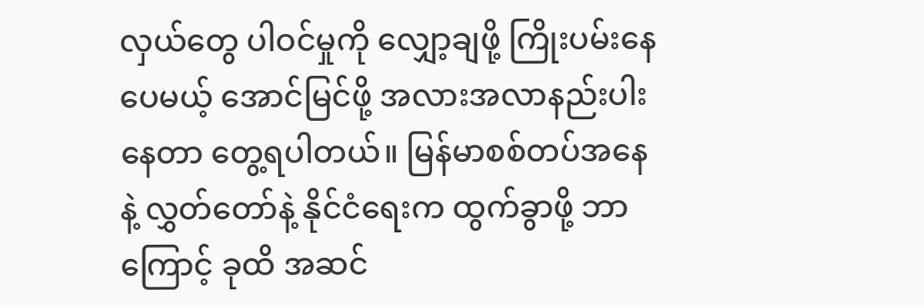လှယ်တွေ ပါဝင်မှုကို လျှော့ချဖို့ ကြိုးပမ်းနေပေမယ့် အောင်မြင်ဖို့ အလားအလာနည်းပါးနေတာ တွေ့ရပါတယ်။ မြန်မာစစ်တပ်အနေနဲ့ လွှတ်တော်နဲ့ နိုင်ငံရေးက ထွက်ခွာဖို့ ဘာကြောင့် ခုထိ အဆင်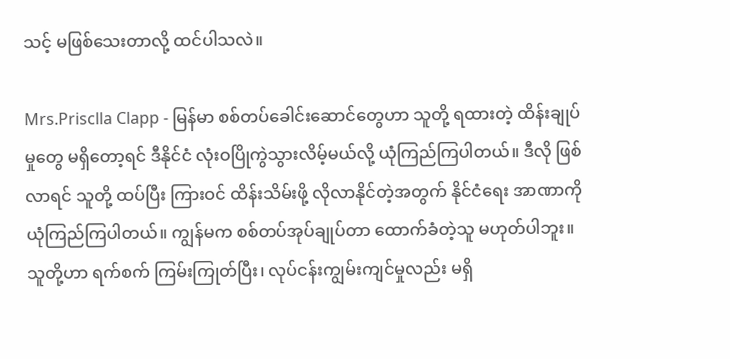သင့် မဖြစ်သေးတာလို့ ထင်ပါသလဲ။

Mrs.Prisclla Clapp - မြန်မာ စစ်တပ်ခေါင်းဆောင်တွေဟာ သူတို့ ရထားတဲ့ ထိန်းချုပ်မှုတွေ မရှိတော့ရင် ဒီနိုင်ငံ လုံးဝပြိုကွဲသွားလိမ့်မယ်လို့ ယုံကြည်ကြပါတယ်။ ဒီလို ဖြစ်လာရင် သူတို့ ထပ်ပြီး ကြားဝင် ထိန်းသိမ်းဖို့ လိုလာနိုင်တဲ့အတွက် နိုင်ငံရေး အာဏာကို ယုံကြည်ကြပါတယ်။ ကျွန်မက စစ်တပ်အုပ်ချုပ်တာ ထောက်ခံတဲ့သူ မဟုတ်ပါဘူး။ သူတို့ဟာ ရက်စက် ကြမ်းကြုတ်ပြီး၊ လုပ်ငန်းကျွမ်းကျင်မှုလည်း မရှိ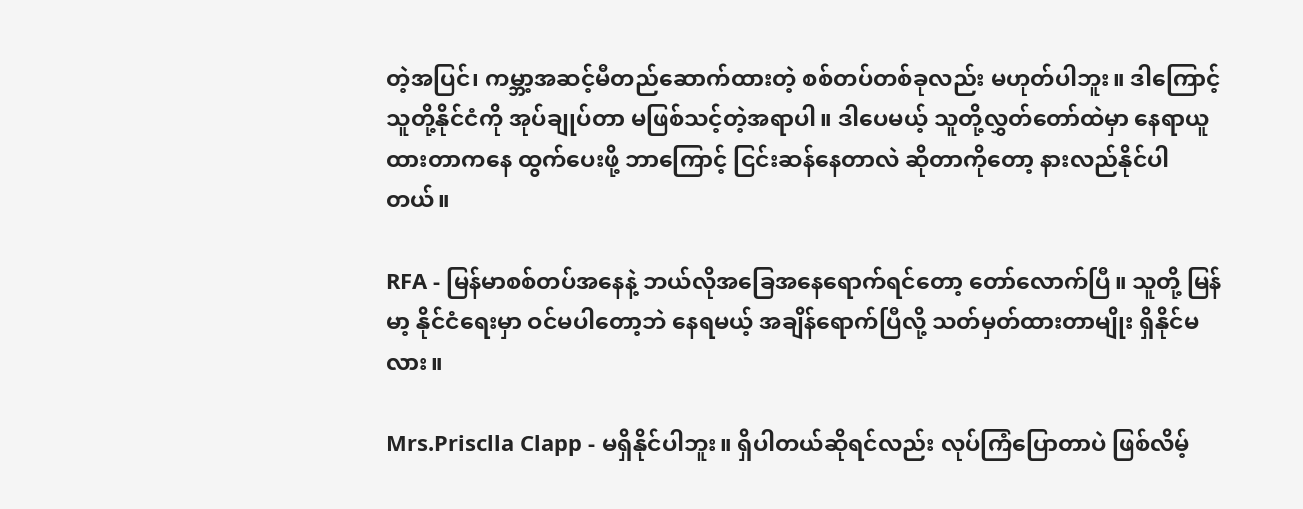တဲ့အပြင်၊ ကမ္ဘာ့အဆင့်မီတည်ဆောက်ထားတဲ့ စစ်တပ်တစ်ခုလည်း မဟုတ်ပါဘူး။ ဒါကြောင့် သူတို့နိုင်ငံကို အုပ်ချုပ်တာ မဖြစ်သင့်တဲ့အရာပါ။ ဒါပေမယ့် သူတို့လွှတ်တော်ထဲမှာ နေရာယူထားတာကနေ ထွက်ပေးဖို့ ဘာကြောင့် ငြင်းဆန်နေတာလဲ ဆိုတာကိုတော့ နားလည်နိုင်ပါတယ်။

RFA - မြန်မာစစ်တပ်အနေနဲ့ ဘယ်လိုအခြေအနေရောက်ရင်တော့ တော်လောက်ပြီ။ သူတို့ မြန်မာ့ နိုင်ငံရေးမှာ ဝင်မပါတော့ဘဲ နေရမယ့် အချိန်ရောက်ပြီလို့ သတ်မှတ်ထားတာမျိုး ရှိနိုင်မလား။

Mrs.Prisclla Clapp - မရှိနိုင်ပါဘူး။ ရှိပါတယ်ဆိုရင်လည်း လုပ်ကြံပြောတာပဲ ဖြစ်လိမ့်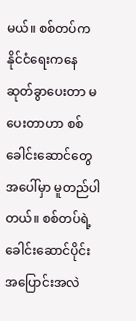မယ်။ စစ်တပ်က နိုင်ငံရေးကနေ ဆုတ်ခွာပေးတာ မပေးတာဟာ စစ်ခေါင်းဆောင်တွေ အပေါ်မှာ မူတည်ပါတယ်။ စစ်တပ်ရဲ့ ခေါင်းဆောင်ပိုင်း အပြောင်းအလဲ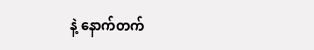နဲ့ နောက်တက်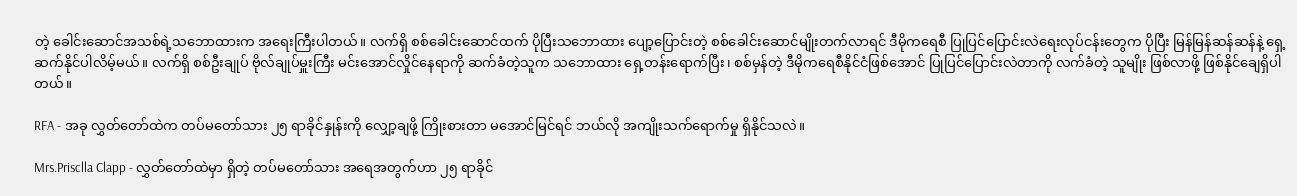တဲ့ ခေါင်းဆောင်အသစ်ရဲ့သဘောထားက အရေးကြီးပါတယ်။ လက်ရှိ စစ်ခေါင်းဆောင်ထက် ပိုပြီးသဘောထား ပျော့ပြောင်းတဲ့ စစ်ခေါင်းဆောင်မျိုးတက်လာရင် ဒီမိုကရေစီ ပြုပြင်ပြောင်းလဲရေးလုပ်ငန်းတွေက ပိုပြီး မြန်မြန်ဆန်ဆန်နဲ့ ရှေ့ဆက်နိုင်ပါလိမ့်မယ်။ လက်ရှိ စစ်ဦးချုပ် ဗိုလ်ချုပ်မှူးကြီး မင်းအောင်လှိုင်နေရာကို ဆက်ခံတဲ့သူက သဘောထား ရှေ့တန်းရောက်ပြီး၊ စစ်မှန်တဲ့ ဒီမိုကရေစီနိုင်ငံဖြစ်အောင် ပြုပြင်ပြောင်းလဲတာကို လက်ခံတဲ့ သူမျိုး ဖြစ်လာဖို့ ဖြစ်နိုင်ချေရှိပါတယ်။

RFA - အခု လွှတ်တော်ထဲက တပ်မတော်သား ၂၅ ရာခိုင်နှုန်းကို လျှော့ချဖို့ ကြိုးစားတာ မအောင်မြင်ရင် ဘယ်လို အကျိုးသက်ရောက်မှု ရှိနိုင်သလဲ။

Mrs.Prisclla Clapp - လွှတ်တော်ထဲမှာ ရှိတဲ့ တပ်မတော်သား အရေအတွက်ဟာ ၂၅ ရာခိုင်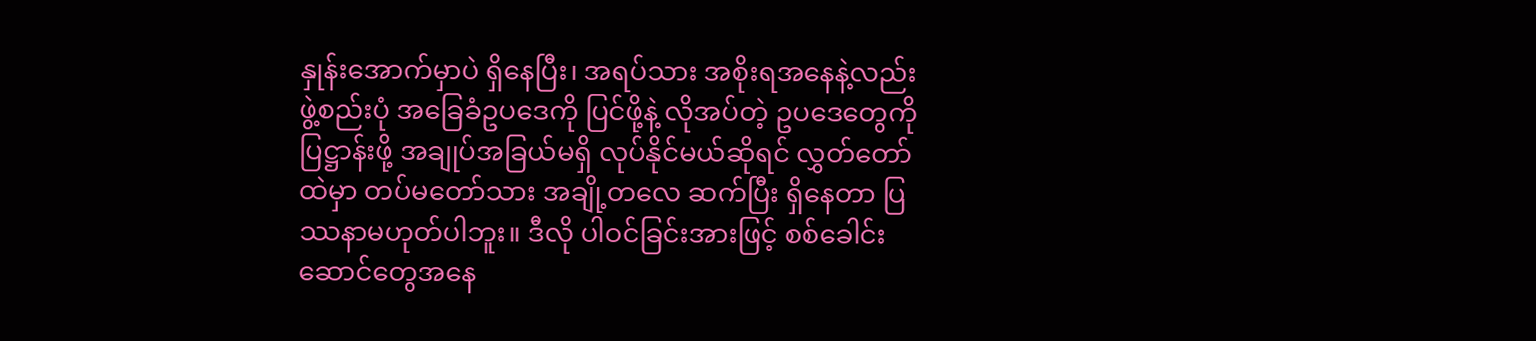နှုန်းအောက်မှာပဲ ရှိနေပြီး၊ အရပ်သား အစိုးရအနေနဲ့လည်း ဖွဲ့စည်းပုံ အခြေခံဥပဒေကို ပြင်ဖို့နဲ့ လိုအပ်တဲ့ ဥပဒေတွေကို ပြဋ္ဌာန်းဖို့ အချုပ်အခြယ်မရှိ လုပ်နိုင်မယ်ဆိုရင် လွှတ်တော်ထဲမှာ တပ်မတော်သား အချို့တလေ ဆက်ပြီး ရှိနေတာ ပြဿနာမဟုတ်ပါဘူး။ ဒီလို ပါဝင်ခြင်းအားဖြင့် စစ်ခေါင်းဆောင်တွေအနေ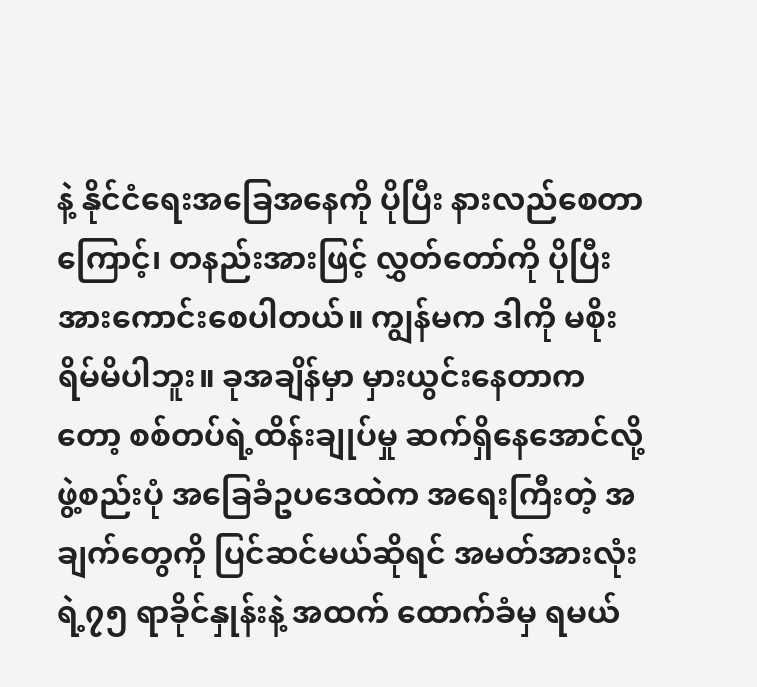နဲ့ နိုင်ငံရေးအခြေအနေကို ပိုပြီး နားလည်စေတာကြောင့်၊ တနည်းအားဖြင့် လွှတ်တော်ကို ပိုပြီး အားကောင်းစေပါတယ်။ ကျွန်မက ဒါကို မစိုးရိမ်မိပါဘူး။ ခုအချိန်မှာ မှားယွင်းနေတာကတော့ စစ်တပ်ရဲ့ထိန်းချုပ်မှု ဆက်ရှိနေအောင်လို့ ဖွဲ့စည်းပုံ အခြေခံဥပဒေထဲက အရေးကြီးတဲ့ အချက်တွေကို ပြင်ဆင်မယ်ဆိုရင် အမတ်အားလုံးရဲ့၇၅ ရာခိုင်နှုန်းနဲ့ အထက် ထောက်ခံမှ ရမယ်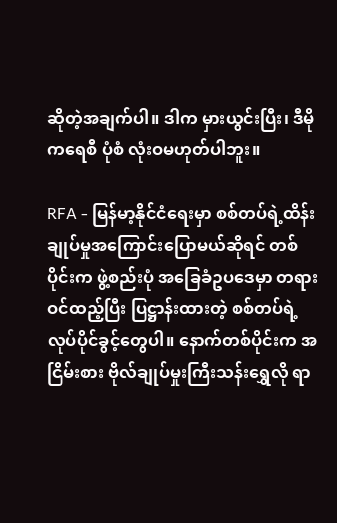ဆိုတဲ့အချက်ပါ။ ဒါက မှားယွင်းပြီး၊ ဒီမိုကရေစီ ပုံစံ လုံးဝမဟုတ်ပါဘူး။

RFA - မြန်မာ့နိုင်ငံရေးမှာ စစ်တပ်ရဲ့ထိန်းချုပ်မှုအကြောင်းပြောမယ်ဆိုရင် တစ်ပိုင်းက ဖွဲ့စည်းပုံ အခြေခံဥပဒေမှာ တရားဝင်ထည့်ပြီး ပြဋ္ဌာန်းထားတဲ့ စစ်တပ်ရဲ့လုပ်ပိုင်ခွင့်တွေပါ။ နောက်တစ်ပိုင်းက အငြိမ်းစား ဗိုလ်ချုပ်မှုးကြီးသန်းရွှေလို ရာ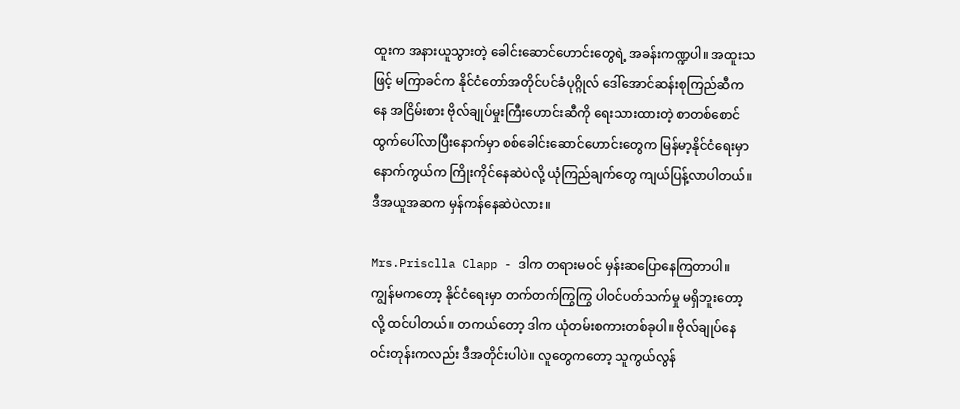ထူးက အနားယူသွားတဲ့ ခေါင်းဆောင်ဟောင်းတွေရဲ့ အခန်းကဏ္ဍပါ။ အထူးသဖြင့် မကြာခင်က နိုင်ငံတော်အတိုင်ပင်ခံပုဂ္ဂိုလ် ဒေါ်အောင်ဆန်းစုကြည်ဆီကနေ အငြိမ်းစား ဗိုလ်ချုပ်မှုးကြီးဟောင်းဆီကို ရေးသားထားတဲ့ စာတစ်စောင် ထွက်ပေါ်လာပြီးနောက်မှာ စစ်ခေါင်းဆောင်ဟောင်းတွေက မြန်မာ့နိုင်ငံရေးမှာ နောက်ကွယ်က ကြိုးကိုင်နေဆဲပဲလို့ ယုံကြည်ချက်တွေ ကျယ်ပြန့်လာပါတယ်။ ဒီအယူအဆက မှန်ကန်နေဆဲပဲလား။

Mrs.Prisclla Clapp - ဒါက တရားမဝင် မှန်းဆပြောနေကြတာပါ။ ကျွန်မကတော့ နိုင်ငံရေးမှာ တက်တက်ကြွကြွ ပါဝင်ပတ်သက်မှု မရှိဘူးတော့လို့ ထင်ပါတယ်။ တကယ်တော့ ဒါက ယုံတမ်းစကားတစ်ခုပါ။ ဗိုလ်ချုပ်နေဝင်းတုန်းကလည်း ဒီအတိုင်းပါပဲ။ လူတွေကတော့ သူကွယ်လွန်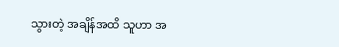သွားတဲ့ အချိန်အထိ သူဟာ အ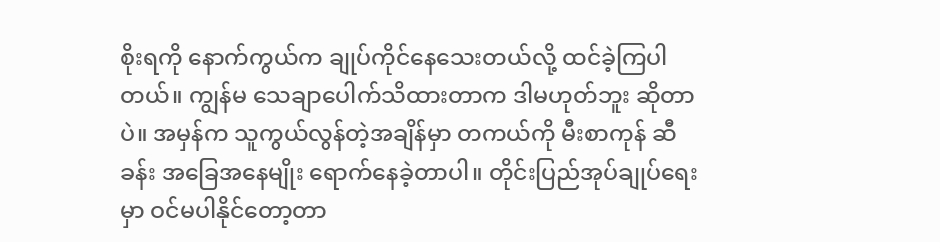စိုးရကို နောက်ကွယ်က ချုပ်ကိုင်နေသေးတယ်လို့ ထင်ခဲ့ကြပါတယ်။ ကျွန်မ သေချာပေါက်သိထားတာက ဒါမဟုတ်ဘူး ဆိုတာပဲ။ အမှန်က သူကွယ်လွန်တဲ့အချိန်မှာ တကယ်ကို မီးစာကုန် ဆီခန်း အခြေအနေမျိုး ရောက်နေခဲ့တာပါ။ တိုင်းပြည်အုပ်ချုပ်ရေးမှာ ဝင်မပါနိုင်တော့တာ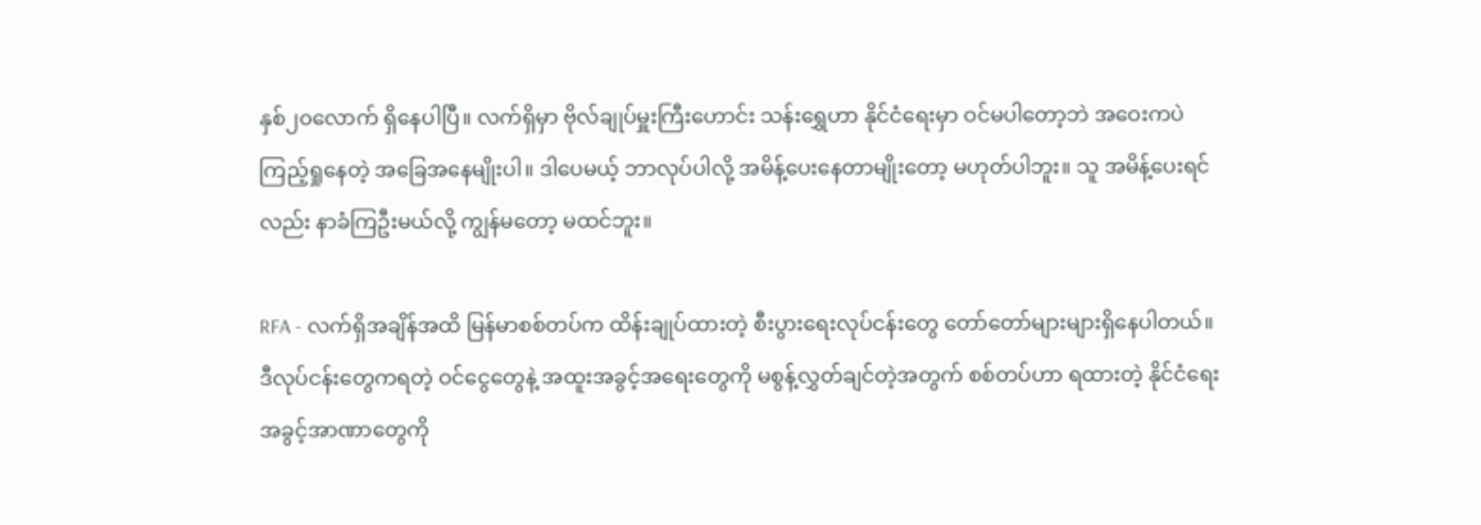နှစ်၂၀လောက် ရှိနေပါပြီ။ လက်ရှိမှာ ဗိုလ်ချုပ်မှူးကြီးဟောင်း သန်းရွှေဟာ နိုင်ငံရေးမှာ ဝင်မပါတော့ဘဲ အဝေးကပဲ ကြည့်ရှုနေတဲ့ အခြေအနေမျိုးပါ။ ဒါပေမယ့် ဘာလုပ်ပါလို့ အမိန့်ပေးနေတာမျိုးတော့ မဟုတ်ပါဘူး။ သူ အမိန့်ပေးရင်လည်း နာခံကြဦးမယ်လို့ ကျွန်မတော့ မထင်ဘူး။

RFA - လက်ရှိအချိန်အထိ မြန်မာစစ်တပ်က ထိန်းချုပ်ထားတဲ့ စီးပွားရေးလုပ်ငန်းတွေ တော်တော်များများရှိနေပါတယ်။ ဒီလုပ်ငန်းတွေကရတဲ့ ဝင်ငွေတွေနဲ့ အထူးအခွင့်အရေးတွေကို မစွန့်လွှတ်ချင်တဲ့အတွက် စစ်တပ်ဟာ ရထားတဲ့ နိုင်ငံရေး အခွင့်အာဏာတွေကို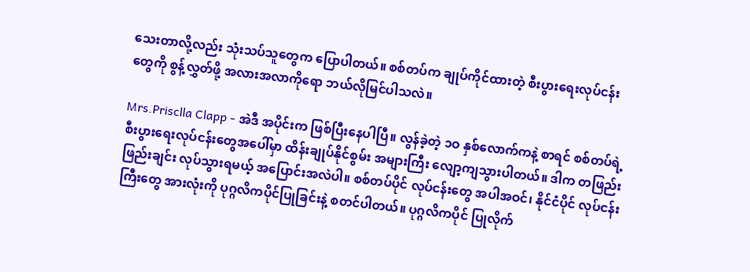သေးတာလို့လည်း သုံးသပ်သူတွေက ပြောပါတယ်။ စစ်တပ်က ချုပ်ကိုင်ထားတဲ့ စီးပွားရေးလုပ်ငန်းတွေကို စွန့်လွှတ်ဖို့ အလားအလာကိုရော ဘယ်လိုမြင်ပါသလဲ။

Mrs.Prisclla Clapp - အဲဒီ အပိုင်းက ဖြစ်ပြီးနေပါပြီ။ လွန်ခဲ့တဲ့ ၁ဝ နှစ်လောက်ကနဲ့ စာရင် စစ်တပ်ရဲ့ စီးပွားရေးလုပ်ငန်းတွေအပေါ်မှာ ထိန်းချုပ်နိုင်စွမ်း အများကြီး လျော့ကျသွားပါတယ်။ ဒါက တဖြည်းဖြည်းချင်း လုပ်သွားရမယ့် အပြောင်းအလဲပါ။ စစ်တပ်ပိုင် လုပ်ငန်းတွေ အပါအဝင်၊ နိုင်ငံပိုင် လုပ်ငန်းကြီးတွေ အားလုံးကို ပုဂ္ဂလိကပိုင်ပြုခြင်းနဲ့ စတင်ပါတယ်။ ပုဂ္ဂလိကပိုင် ပြုလိုက်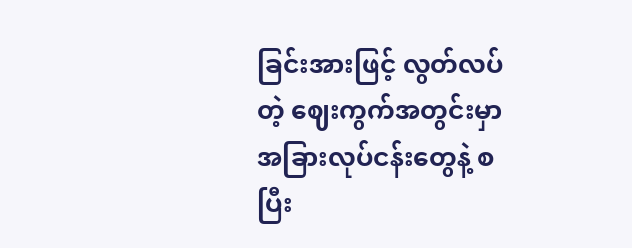ခြင်းအားဖြင့် လွတ်လပ်တဲ့ ဈေးကွက်အတွင်းမှာ အခြားလုပ်ငန်းတွေနဲ့ စပြီး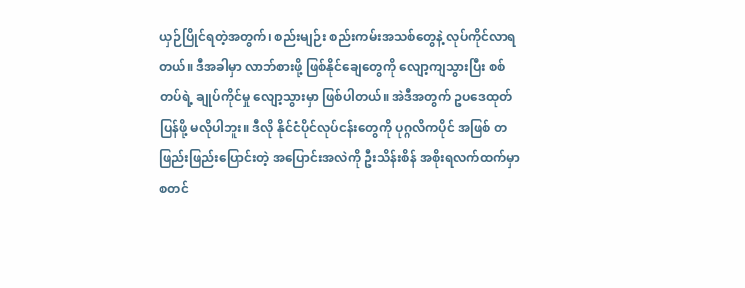ယှဉ်ပြိုင်ရတဲ့အတွက်၊ စည်းမျဉ်း စည်းကမ်းအသစ်တွေနဲ့ လုပ်ကိုင်လာရတယ်။ ဒီအခါမှာ လာဘ်စားဖို့ ဖြစ်နိုင်ချေတွေကို လျော့ကျသွားပြီး စစ်တပ်ရဲ့ ချုပ်ကိုင်မှု လျော့သွားမှာ ဖြစ်ပါတယ်။ အဲဒီအတွက် ဥပဒေထုတ်ပြန်ဖို့ မလိုပါဘူး။ ဒီလို နိုင်ငံပိုင်လုပ်ငန်းတွေကို ပုဂ္ဂလိကပိုင် အဖြစ် တဖြည်းဖြည်းပြောင်းတဲ့ အပြောင်းအလဲကို ဦးသိန်းစိန် အစိုးရလက်ထက်မှာ စတင်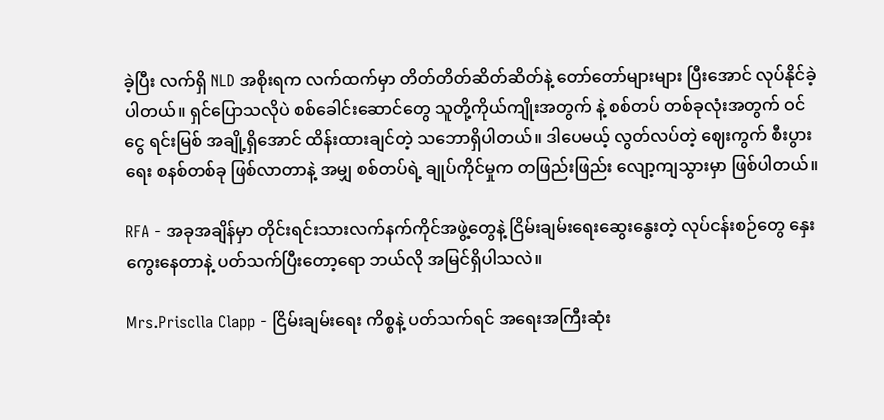ခဲ့ပြီး လက်ရှိ NLD အစိုးရက လက်ထက်မှာ တိတ်တိတ်ဆိတ်ဆိတ်နဲ့ တော်တော်များများ ပြီးအောင် လုပ်နိုင်ခဲ့ပါတယ်။ ရှင်ပြောသလိုပဲ စစ်ခေါင်းဆောင်တွေ သူတို့ကိုယ်ကျိုးအတွက် နဲ့ စစ်တပ် တစ်ခုလုံးအတွက် ဝင်ငွေ ရင်းမြစ် အချို့ရှိအောင် ထိန်းထားချင်တဲ့ သဘောရှိပါတယ်။ ဒါပေမယ့် လွတ်လပ်တဲ့ ဈေးကွက် စီးပွားရေး စနစ်တစ်ခု ဖြစ်လာတာနဲ့ အမျှ စစ်တပ်ရဲ့ ချုပ်ကိုင်မှုက တဖြည်းဖြည်း လျော့ကျသွားမှာ ဖြစ်ပါတယ်။

RFA - အခုအချိန်မှာ တိုင်းရင်းသားလက်နက်ကိုင်အဖွဲ့တွေနဲ့ ငြိမ်းချမ်းရေးဆွေးနွေးတဲ့ လုပ်ငန်းစဉ်တွေ နှေးကွေးနေတာနဲ့ ပတ်သက်ပြီးတော့ရော ဘယ်လို အမြင်ရှိပါသလဲ။

Mrs.Prisclla Clapp - ငြိမ်းချမ်းရေး ကိစ္စနဲ့ ပတ်သက်ရင် အရေးအကြီးဆုံး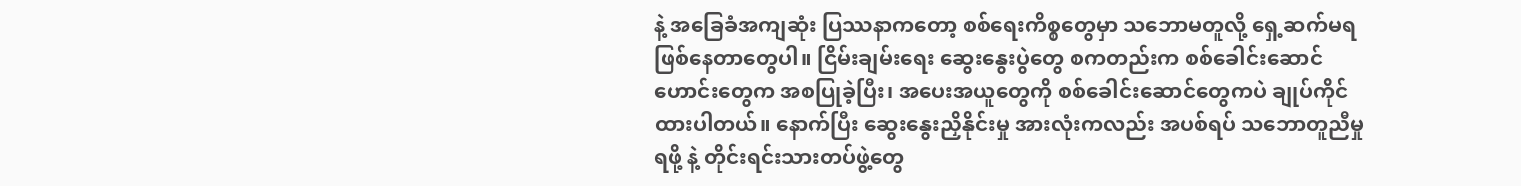နဲ့ အခြေခံအကျဆုံး ပြဿနာကတော့ စစ်ရေးကိစ္စတွေမှာ သဘောမတူလို့ ရှေ့ဆက်မရ ဖြစ်နေတာတွေပါ။ ငြိမ်းချမ်းရေး ဆွေးနွေးပွဲတွေ စကတည်းက စစ်ခေါင်းဆောင်ဟောင်းတွေက အစပြုခဲ့ပြီး၊ အပေးအယူတွေကို စစ်ခေါင်းဆောင်တွေကပဲ ချုပ်ကိုင်ထားပါတယ်။ နောက်ပြီး ဆွေးနွေးညှိနိုင်းမှု အားလုံးကလည်း အပစ်ရပ် သဘောတူညီမှုရဖို့ နဲ့ တိုင်းရင်းသားတပ်ဖွဲ့တွေ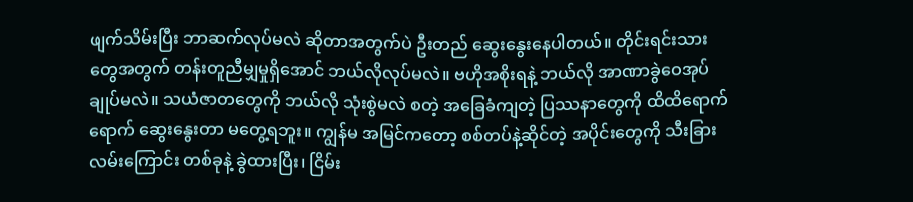ဖျက်သိမ်းပြီး ဘာဆက်လုပ်မလဲ ဆိုတာအတွက်ပဲ ဦးတည် ဆွေးနွေးနေပါတယ်။ တိုင်းရင်းသားတွေအတွက် တန်းတူညီမျှမှုရှိအောင် ဘယ်လိုလုပ်မလဲ။ ဗဟိုအစိုးရနဲ့ ဘယ်လို အာဏာခွဲဝေအုပ်ချုပ်မလဲ။ သယံဇာတတွေကို ဘယ်လို သုံးစွဲမလဲ စတဲ့ အခြေခံကျတဲ့ ပြဿနာတွေကို ထိထိရောက်ရောက် ဆွေးနွေးတာ မတွေ့ရဘူး။ ကျွန်မ အမြင်ကတော့ စစ်တပ်နဲ့ဆိုင်တဲ့ အပိုင်းတွေကို သီးခြား လမ်းကြောင်း တစ်ခုနဲ့ ခွဲထားပြီး၊ ငြိမ်း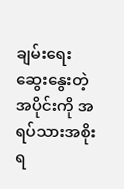ချမ်းရေး ဆွေးနွေးတဲ့ အပိုင်းကို အရပ်သားအစိုးရ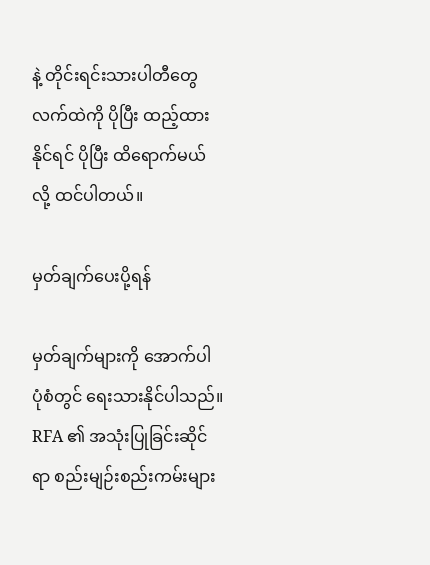နဲ့ တိုင်းရင်းသားပါတီတွေ လက်ထဲကို ပိုပြီး ထည့်ထားနိုင်ရင် ပိုပြီး ထိရောက်မယ်လို့ ထင်ပါတယ်။

မှတ်ချက်ပေးပို့ရန်

မှတ်ချက်များကို အောက်ပါ ပုံစံတွင် ရေးသားနိုင်ပါသည်။ RFA ၏ အသုံးပြုခြင်းဆိုင်ရာ စည်းမျဉ်းစည်းကမ်းများ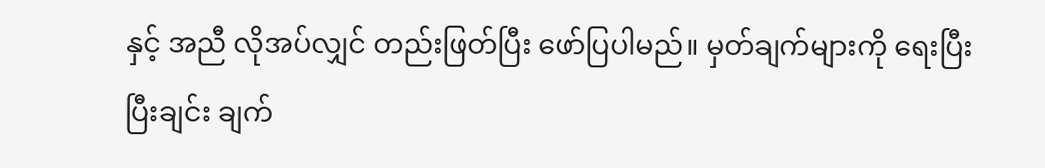နှင့် အညီ လိုအပ်လျှင် တည်းဖြတ်ပြီး ဖော်ပြပါမည်။ မှတ်ချက်များကို ရေးပြီးပြီးချင်း ချက်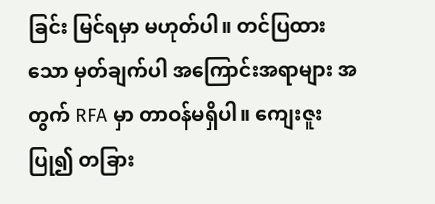ခြင်း မြင်ရမှာ မဟုတ်ပါ။ တင်ပြထားသော မှတ်ချက်ပါ အကြောင်းအရာများ အတွက် RFA မှာ တာဝန်မရှိပါ။ ကျေးဇူးပြု၍ တခြား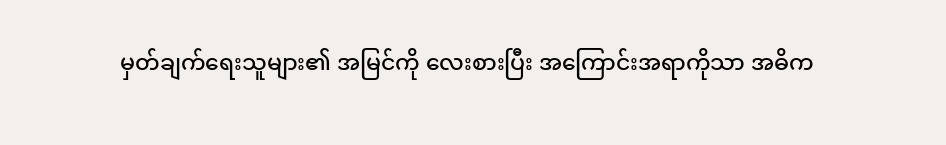မှတ်ချက်ရေးသူများ၏ အမြင်ကို လေးစားပြီး အကြောင်းအရာကိုသာ အဓိက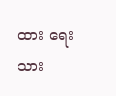ထား ရေးသား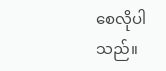စေလိုပါသည်။